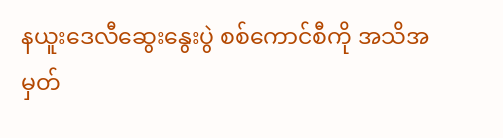နယူးဒေလီဆွေးနွေးပွဲ စစ်ကောင်စီကို အသိအမှတ်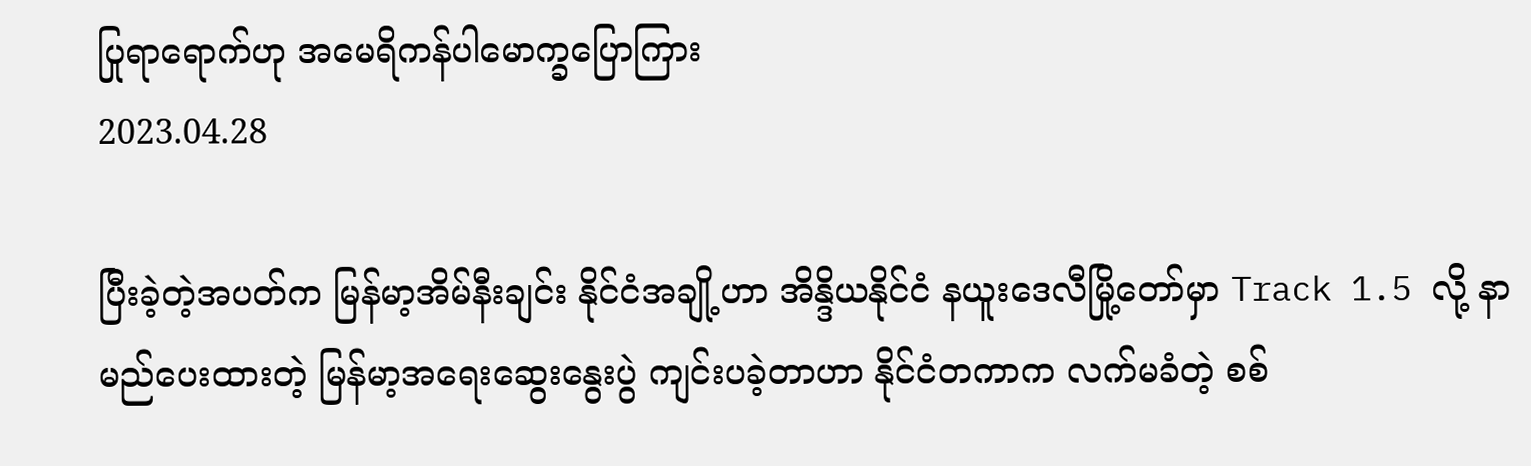ပြုရာရောက်ဟု အမေရိကန်ပါမောက္ခပြောကြား
2023.04.28

ပြီးခဲ့တဲ့အပတ်က မြန်မာ့အိမ်နီးချင်း နိုင်ငံအချို့ဟာ အိန္ဒိယနိုင်ငံ နယူးဒေလီမြို့တော်မှာ Track 1.5 လို့ နာမည်ပေးထားတဲ့ မြန်မာ့အရေးဆွေးနွေးပွဲ ကျင်းပခဲ့တာဟာ နိုင်ငံတကာက လက်မခံတဲ့ စစ်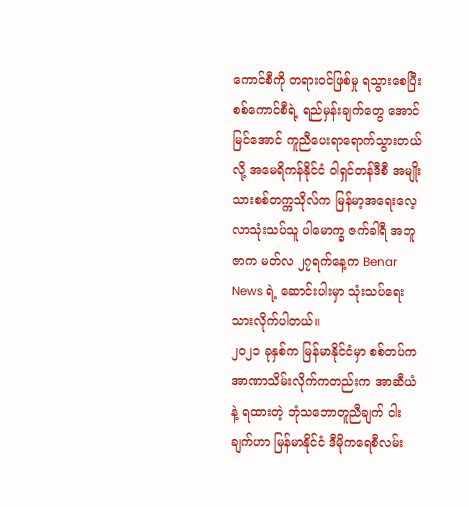ကောင်စီကို တရားဝင်ဖြစ်မှု ရသွားစေပြီး စစ်ကောင်စီရဲ့ ရည်မှန်းချက်တွေ အောင်မြင်အောင် ကူညီပေးရာရောက်သွားတယ်လို့ အမေရိကန်နိုင်ငံ ဝါရှင်တန်ဒီစီ အမျိုးသားစစ်တက္ကသိုလ်က မြန်မာ့အရေးလေ့လာသုံးသပ်သူ ပါမောက္ခ ဇက်ခါရီ အဘူဇာက မတ်လ ၂၇ရက်နေ့က Benar News ရဲ့ ဆောင်းပါးမှာ သုံးသပ်ရေးသားလိုက်ပါတယ်။
၂၀၂၁ ခုနှစ်က မြန်မာနိုင်ငံမှာ စစ်တပ်က အာဏာသိမ်းလိုက်ကတည်းက အာဆီယံနဲ့ ရထားတဲ့ ဘုံသဘောတူညီချက် ငါးချက်ဟာ မြန်မာနိုင်ငံ ဒီမိုကရေစီလမ်း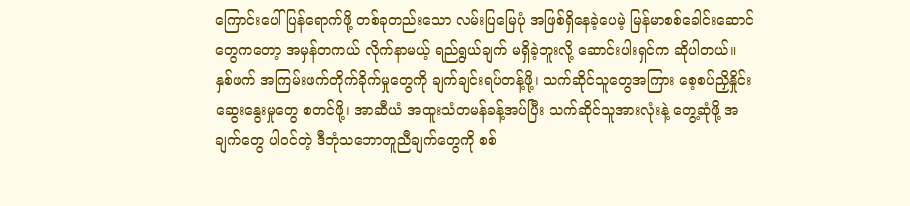ကြောင်းပေါ် ပြန်ရောက်ဖို့ တစ်ခုတည်းသော လမ်းပြမြေပုံ အဖြစ်ရှိနေခဲ့ပေမဲ့ မြန်မာစစ်ခေါင်းဆောင်တွေကတော့ အမှန်တကယ် လိုက်နာမယ့် ရည်ရွယ်ချက် မရှိခဲ့ဘူးလို့ ဆောင်းပါးရှင်က ဆိုပါတယ်။
နှစ်ဖက် အကြမ်းဖက်တိုက်ခိုက်မှုတွေကို ချက်ချင်းရပ်တန့်ဖို့၊ သက်ဆိုင်သူတွေအကြား စေ့စပ်ညှိနှိုင်းဆွေးနွေးမှုတွေ စတင်ဖို့၊ အာဆီယံ အထူးသံတမန်ခန့်အပ်ပြီး သက်ဆိုင်သူအားလုံးနဲ့ တွေ့ဆုံဖို့ အချက်တွေ ပါဝင်တဲ့ ဒီဘုံသဘောတူညီချက်တွေကို စစ်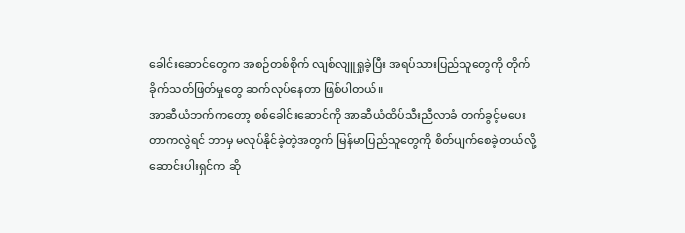ခေါင်းဆောင်တွေက အစဉ်တစ်စိုက် လျစ်လျူရှုခဲ့ပြီး အရပ်သားပြည်သူတွေကို တိုက်ခိုက်သတ်ဖြတ်မှုတွေ ဆက်လုပ်နေတာ ဖြစ်ပါတယ်။
အာဆီယံဘက်ကတော့ စစ်ခေါင်းဆောင်ကို အာဆီယံထိပ်သီးညီလာခံ တက်ခွင့်မပေးတာကလွဲရင် ဘာမှ မလုပ်နိုင်ခဲ့တဲ့အတွက် မြန်မာပြည်သူတွေကို စိတ်ပျက်စေခဲ့တယ်လို့ ဆောင်းပါးရှင်က ဆို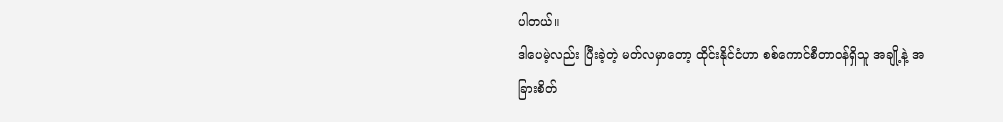ပါတယ်။
ဒါပေမဲ့လည်း ပြီးခဲ့တဲ့ မတ်လမှာတော့ ထိုင်းနိုင်ငံဟာ စစ်ကောင်စီတာဝန်ရှိသူ အချို့နဲ့ အခြားစိတ်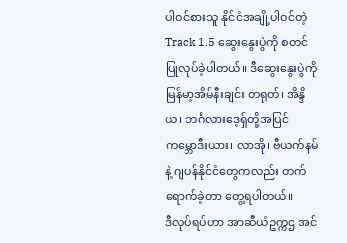ပါဝင်စားသူ နိုင်ငံအချို့ပါဝင်တဲ့ Track 1.5 ဆွေးနွေးပွဲကို စတင်ပြုလုပ်ခဲ့ပါတယ်။ ဒီဆွေးနွေးပွဲကို မြန်မာ့အိမ်နီးချင်း တရုတ်၊ အိန္ဒိယ၊ ဘင်္ဂလားဒေ့ရှ်တို့အပြင် ကမ္ဘောဒီးယား၊ လာအို၊ ဗီယက်နမ်နဲ့ ဂျပန်နိုင်ငံတွေကလည်း တက်ရောက်ခဲ့တာ တွေ့ရပါတယ်။
ဒီလုပ်ရပ်ဟာ အာဆီယံဥက္ကဌ အင်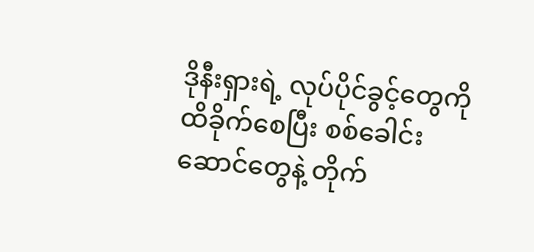ဒိုနီးရှားရဲ့ လုပ်ပိုင်ခွင့်တွေကို ထိခိုက်စေပြီး စစ်ခေါင်းဆောင်တွေနဲ့ တိုက်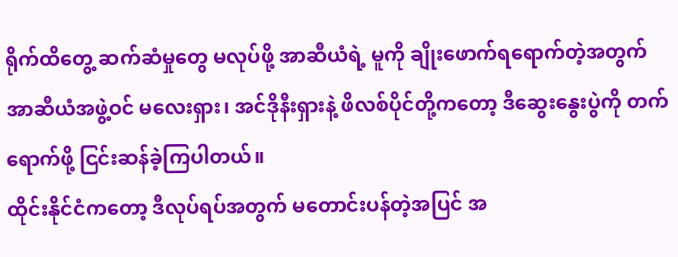ရိုက်ထိတွေ့ ဆက်ဆံမှုတွေ မလုပ်ဖို့ အာဆီယံရဲ့ မူကို ချိုးဖောက်ရရောက်တဲ့အတွက် အာဆီယံအဖွဲ့ဝင် မလေးရှား၊ အင်ဒိုနီးရှားနဲ့ ဖိလစ်ပိုင်တို့ကတော့ ဒီဆွေးနွေးပွဲကို တက်ရောက်ဖို့ ငြင်းဆန်ခဲ့ကြပါတယ်။
ထိုင်းနိုင်ငံကတော့ ဒီလုပ်ရပ်အတွက် မတောင်းပန်တဲ့အပြင် အ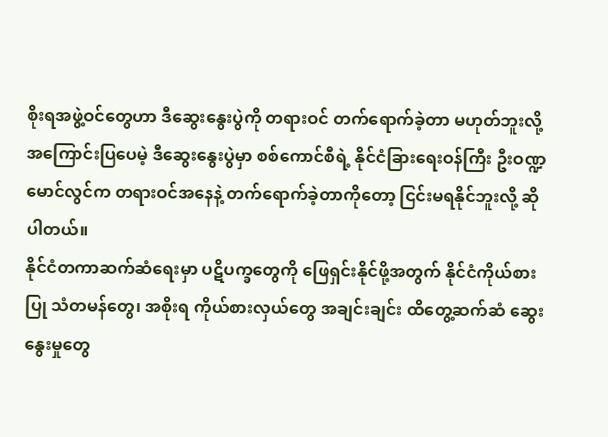စိုးရအဖွဲ့ဝင်တွေဟာ ဒီဆွေးနွေးပွဲကို တရားဝင် တက်ရောက်ခဲ့တာ မဟုတ်ဘူးလို့ အကြောင်းပြပေမဲ့ ဒီဆွေးနွေးပွဲမှာ စစ်ကောင်စီရဲ့ နိုင်ငံခြားရေးဝန်ကြီး ဦးဝဏ္ဍမောင်လွင်က တရားဝင်အနေနဲ့ တက်ရောက်ခဲ့တာကိုတော့ ငြင်းမရနိုင်ဘူးလို့ ဆိုပါတယ်။
နိုင်ငံတကာဆက်ဆံရေးမှာ ပဋိပက္ခတွေကို ဖြေရှင်းနိုင်ဖို့အတွက် နိုင်ငံကိုယ်စားပြု သံတမန်တွေ၊ အစိုးရ ကိုယ်စားလှယ်တွေ အချင်းချင်း ထိတွေ့ဆက်ဆံ ဆွေးနွေးမှုတွေ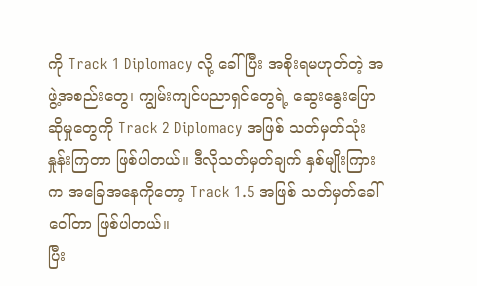ကို Track 1 Diplomacy လို့ ခေါ်ပြီး အစိုးရမဟုတ်တဲ့ အဖွဲ့အစည်းတွေ၊ ကျွမ်းကျင်ပညာရှင်တွေရဲ့ ဆွေးနွေးပြောဆိုမှုတွေကို Track 2 Diplomacy အဖြစ် သတ်မှတ်သုံးနှုန်းကြတာ ဖြစ်ပါတယ်။ ဒီလိုသတ်မှတ်ချက် နှစ်မျိုးကြားက အခြေအနေကိုတော့ Track 1.5 အဖြစ် သတ်မှတ်ခေါ်ဝေါ်တာ ဖြစ်ပါတယ်။
ပြီး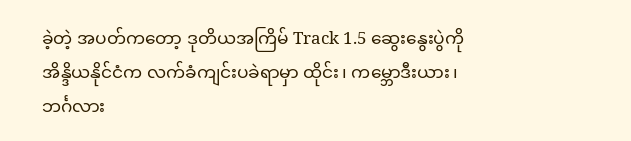ခဲ့တဲ့ အပတ်ကတော့ ဒုတိယအကြိမ် Track 1.5 ဆွေးနွေးပွဲကို အိန္ဒိယနိုင်ငံက လက်ခံကျင်းပခဲရာမှာ ထိုင်း၊ ကမ္ဘောဒီးယား၊ ဘင်္ဂလား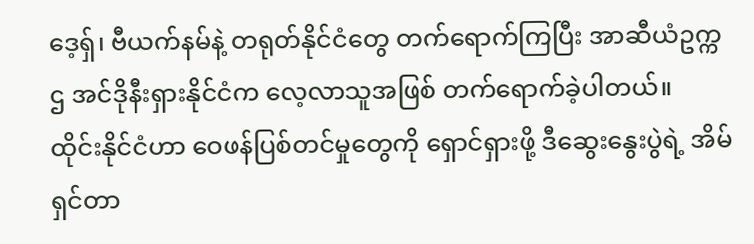ဒေ့ရှ်၊ ဗီယက်နမ်နဲ့ တရုတ်နိုင်ငံတွေ တက်ရောက်ကြပြီး အာဆီယံဥက္ကဌ အင်ဒိုနီးရှားနိုင်ငံက လေ့လာသူအဖြစ် တက်ရောက်ခဲ့ပါတယ်။
ထိုင်းနိုင်ငံဟာ ဝေဖန်ပြစ်တင်မှုတွေကို ရှောင်ရှားဖို့ ဒီဆွေးနွေးပွဲရဲ့ အိမ်ရှင်တာ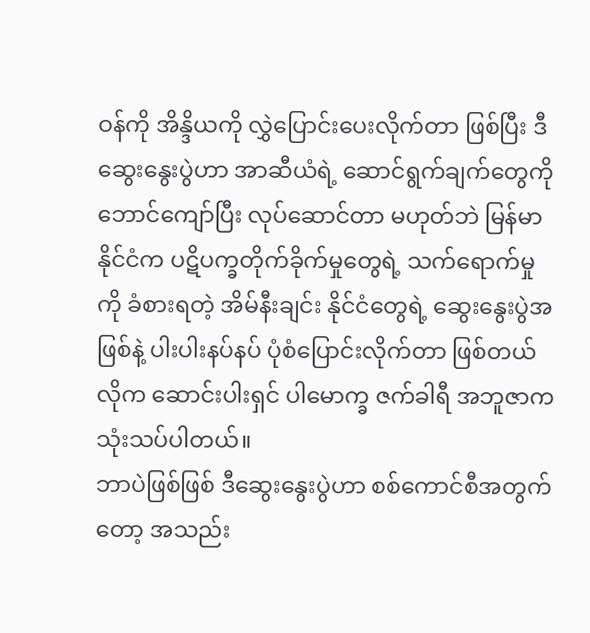ဝန်ကို အိန္ဒိယကို လွှဲပြောင်းပေးလိုက်တာ ဖြစ်ပြီး ဒီဆွေးနွေးပွဲဟာ အာဆီယံရဲ့ ဆောင်ရွက်ချက်တွေကို ဘောင်ကျော်ပြီး လုပ်ဆောင်တာ မဟုတ်ဘဲ မြန်မာနိုင်ငံက ပဋိပက္ခတိုက်ခိုက်မှုတွေရဲ့ သက်ရောက်မှုကို ခံစားရတဲ့ အိမ်နီးချင်း နိုင်ငံတွေရဲ့ ဆွေးနွေးပွဲအဖြစ်နဲ့ ပါးပါးနပ်နပ် ပုံစံပြောင်းလိုက်တာ ဖြစ်တယ်လိုက ဆောင်းပါးရှင် ပါမောက္ခ ဇက်ခါရီ အဘူဇာက သုံးသပ်ပါတယ်။
ဘာပဲဖြစ်ဖြစ် ဒီဆွေးနွေးပွဲဟာ စစ်ကောင်စီအတွက်တော့ အသည်း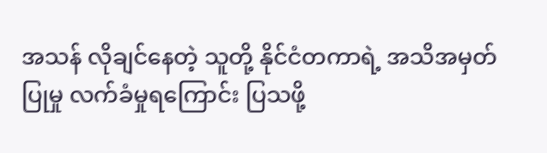အသန် လိုချင်နေတဲ့ သူတို့ နိုင်ငံတကာရဲ့ အသိအမှတ်ပြုမှု လက်ခံမှုရကြောင်း ပြသဖို့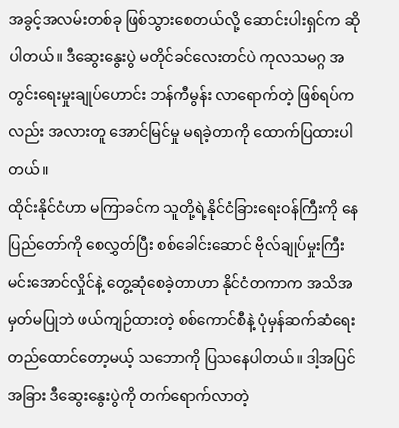အခွင့်အလမ်းတစ်ခု ဖြစ်သွားစေတယ်လို့ ဆောင်းပါးရှင်က ဆိုပါတယ်။ ဒီဆွေးနွေးပွဲ မတိုင်ခင်လေးတင်ပဲ ကုလသမဂ္ဂ အတွင်းရေးမှုးချုပ်ဟောင်း ဘန်ကီမွန်း လာရောက်တဲ့ ဖြစ်ရပ်ကလည်း အလားတူ အောင်မြင်မှု မရခဲ့တာကို ထောက်ပြထားပါတယ်။
ထိုင်းနိုင်ငံဟာ မကြာခင်က သူတို့ရဲ့နိုင်ငံခြားရေးဝန်ကြီးကို နေပြည်တော်ကို စေလွှတ်ပြီး စစ်ခေါင်းဆောင် ဗိုလ်ချုပ်မှုးကြီး မင်းအောင်လှိုင်နဲ့ တွေ့ဆုံစေခဲ့တာဟာ နိုင်ငံတကာက အသိအမှတ်မပြုဘဲ ဖယ်ကျဉ်ထားတဲ့ စစ်ကောင်စီနဲ့ ပုံမှန်ဆက်ဆံရေး တည်ထောင်တော့မယ့် သဘောကို ပြသနေပါတယ်။ ဒါ့အပြင် အခြား ဒီဆွေးနွေးပွဲကို တက်ရောက်လာတဲ့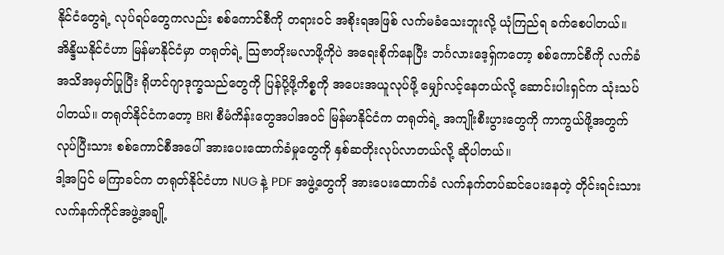နိုင်ငံတွေရဲ့ လုပ်ရပ်တွေကလည်း စစ်ကောင်စီကို တရားဝင် အစိုးရအဖြစ် လက်မခံသေးဘူးလို့ ယုံကြည်ရ ခက်စေပါတယ်။
အိန္ဒိယနိုင်ငံဟာ မြန်မာနိုင်ငံမှာ တရုတ်ရဲ့ သြဇာတိုးမလာဖို့ကိုပဲ အရေးစိုက်နေပြီး ဘင်္ဂလားဒေ့ရှ်ကတော့ စစ်ကောင်စီကို လက်ခံအသိအမှတ်ပြုပြီး ရိုဟင်ဂျာဒုက္ခသည်တွေကို ပြန်ပို့ဖို့ကိစ္စကို အပေးအယူလုပ်ဖို့ မျှော်လင့်နေတယ်လို့ ဆောင်းပါးရှင်က သုံးသပ်ပါတယ်။ တရုတ်နိုင်ငံကတော့ BRI စီမံကိန်းတွေအပါအဝင် မြန်မာနိုင်ငံက တရုတ်ရဲ့ အကျိုးစီးပွားတွေကို ကာကွယ်ဖို့အတွက် လုပ်ပြီးသား စစ်ကောင်စီအပေါ် အားပေးထောက်ခံမှုတွေကို နှစ်ဆတိုးလုပ်လာတယ်လို့ ဆိုပါတယ်။
ဒါ့အပြင် မကြာခင်က တရုတ်နိုင်ငံဟာ NUG နဲ့ PDF အဖွဲ့တွေကို အားပေးထောက်ခံ လက်နက်တပ်ဆင်ပေးနေတဲ့ တိုင်းရင်းသားလက်နက်ကိုင်အဖွဲ့အချို့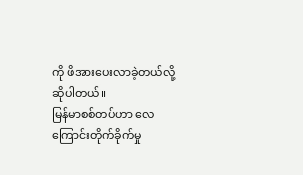ကို ဖိအားပေးလာခဲ့တယ်လို့ ဆိုပါတယ်။
မြန်မာစစ်တပ်ဟာ လေကြောင်းတိုက်ခိုက်မှု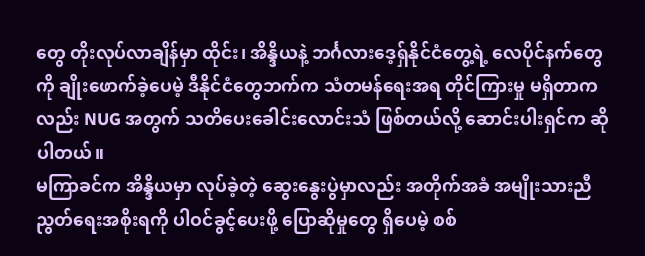တွေ တိုးလုပ်လာချိန်မှာ ထိုင်း၊ အိန္ဒိယနဲ့ ဘင်္ဂလားဒေ့ရှ်နိုင်ငံတွေ့ရဲ့ လေပိုင်နက်တွေကို ချိုးဖောက်ခဲ့ပေမဲ့ ဒီနိုင်ငံတွေဘက်က သံတမန်ရေးအရ တိုင်ကြားမှု မရှိတာကလည်း NUG အတွက် သတိပေးခေါင်းလောင်းသံ ဖြစ်တယ်လို့ ဆောင်းပါးရှင်က ဆိုပါတယ်။
မကြာခင်က အိန္ဒိယမှာ လုပ်ခဲ့တဲ့ ဆွေးနွေးပွဲမှာလည်း အတိုက်အခံ အမျိုးသားညီညွတ်ရေးအစိုးရကို ပါဝင်ခွင့်ပေးဖို့ ပြောဆိုမှုတွေ ရှိပေမဲ့ စစ်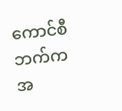ကောင်စီဘက်က အ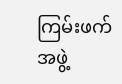ကြမ်းဖက်အဖွဲ့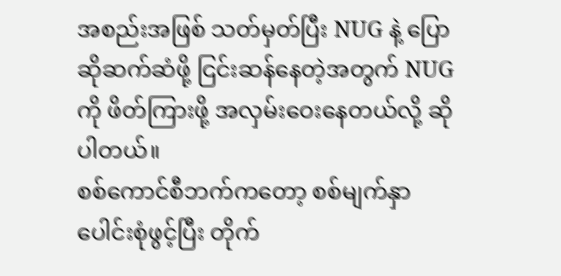အစည်းအဖြစ် သတ်မှတ်ပြီး NUG နဲ့ ပြောဆိုဆက်ဆံဖို့ ငြင်းဆန်နေတဲ့အတွက် NUG ကို ဖိတ်ကြားဖို့ အလှမ်းဝေးနေတယ်လို့ ဆိုပါတယ်။
စစ်ကောင်စီဘက်ကတော့ စစ်မျက်နှာပေါင်းစုံဖွင့်ပြီး တိုက်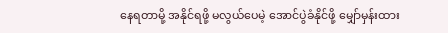နေရတာမို့ အနိုင်ရဖို့ မလွယ်ပေမဲ့ အောင်ပွဲခံနိုင်ဖို့ မျှော်မှန်းထား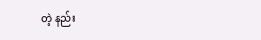တဲ့ နည်း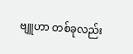ဗျူဟာ တစ်ခုလည်း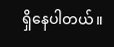ရှိနေပါတယ်။